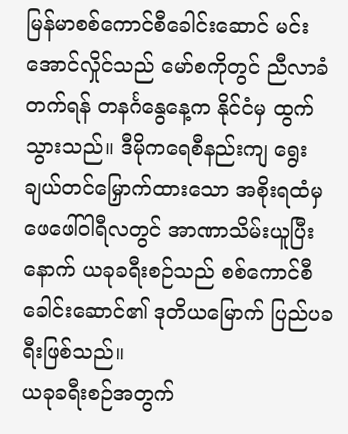မြန်မာစစ်ကောင်စီခေါင်းဆောင် မင်းအောင်လှိုင်သည် မော်စကိုတွင် ညီလာခံတက်ရန် တနင်္ဂနွေနေ့က နိုင်ငံမှ ထွက်သွားသည်။ ဒီမိုကရေစီနည်းကျ ရွေးချယ်တင်မြှောက်ထားသော အစိုးရထံမှ ဖေဖေါ်ဝါရီလတွင် အာဏာသိမ်းယူပြီးနောက် ယခုခရီးစဉ်သည် စစ်ကောင်စီခေါင်းဆောင်၏ ဒုတိယမြောက် ပြည်ပခရီးဖြစ်သည်။
ယခုခရီးစဉ်အတွက်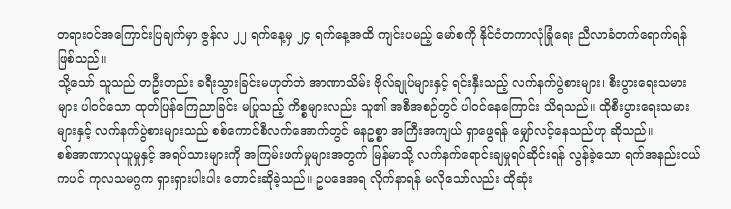တရားဝင်အကြောင်းပြချက်မှာ ဇွန်လ ၂၂ ရက်နေ့မှ ၂၄ ရက်နေ့အထိ ကျင်းပမည့် မော်စကို နိုင်ငံတကာလုံခြုံရေး ညီလာခံတက်ရောက်ရန် ဖြစ်သည်။
သို့သော် သူသည် တဦးတည်း ခရီးသွားခြင်းမဟုတ်ဘဲ အာဏာသိမ်း ဗိုလ်ချုပ်များနှင့် ရင်းနှီးသည့် လက်နက်ပွဲစားများ၊ စီးပွားရေးသမားများ ပါဝင်သော ထုတ်ပြန်ကြေညာခြင်း မပြုသည့် ကိစ္စများလည်း သူ၏ အစီအစဉ်တွင် ပါဝင်နေကြောင်း သိရသည်။ ထိုစီးပွားရေးသမားများနှင့် လက်နက်ပွဲစားများသည် စစ်ကောင်စီလက်အောက်တွင် ဓနဥစ္စာ အကြီးအကျယ် ရှာဖွေရန် မျှော်လင့်နေသည်ဟု ဆိုသည်။
စစ်အာဏာလုယူမှုနှင့် အရပ်သားများကို အကြမ်းဖက်မှုများအတွက် မြန်မာသို့ လက်နက်ရောင်းချမှုရပ်ဆိုင်းရန် လွန်ခဲ့သော ရက်အနည်းငယ်ကပင် ကုလသမဂ္ဂက ရှားရှားပါးပါး တောင်းဆိုခဲ့သည်။ ဥပဒေအရ လိုက်နာရန် မလိုသော်လည်း ထိုဆုံး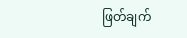ဖြတ်ချက်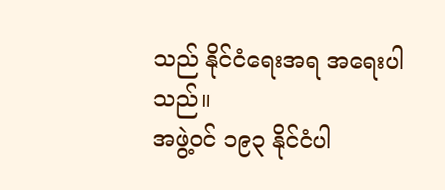သည် နိုင်ငံရေးအရ အရေးပါသည်။
အဖွဲ့ဝင် ၁၉၃ နိုင်ငံပါ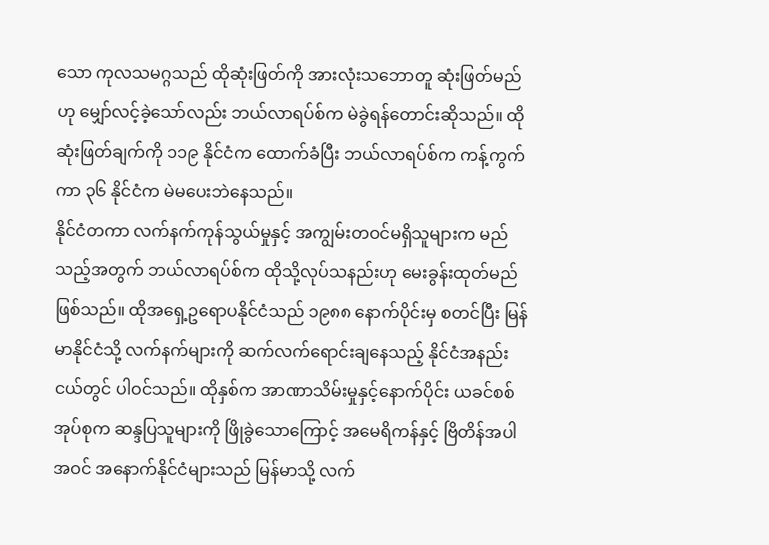သော ကုလသမဂ္ဂသည် ထိုဆုံးဖြတ်ကို အားလုံးသဘောတူ ဆုံးဖြတ်မည်ဟု မျှော်လင့်ခဲ့သော်လည်း ဘယ်လာရပ်စ်က မဲခွဲရန်တောင်းဆိုသည်။ ထိုဆုံးဖြတ်ချက်ကို ၁၁၉ နိုင်ငံက ထောက်ခံပြီး ဘယ်လာရပ်စ်က ကန့်ကွက်ကာ ၃၆ နိုင်ငံက မဲမပေးဘဲနေသည်။
နိုင်ငံတကာ လက်နက်ကုန်သွယ်မှုနှင့် အကျွမ်းတဝင်မရှိသူများက မည်သည့်အတွက် ဘယ်လာရပ်စ်က ထိုသို့လုပ်သနည်းဟု မေးခွန်းထုတ်မည်ဖြစ်သည်။ ထိုအရှေ့ဥရောပနိုင်ငံသည် ၁၉၈၈ နောက်ပိုင်းမှ စတင်ပြီး မြန်မာနိုင်ငံသို့ လက်နက်များကို ဆက်လက်ရောင်းချနေသည့် နိုင်ငံအနည်းငယ်တွင် ပါဝင်သည်။ ထိုနှစ်က အာဏာသိမ်းမှုနှင့်နောက်ပိုင်း ယခင်စစ်အုပ်စုက ဆန္ဒပြသူများကို ဖြိုခွဲသောကြောင့် အမေရိကန်နှင့် ဗြိတိန်အပါအဝင် အနောက်နိုင်ငံများသည် မြန်မာသို့ လက်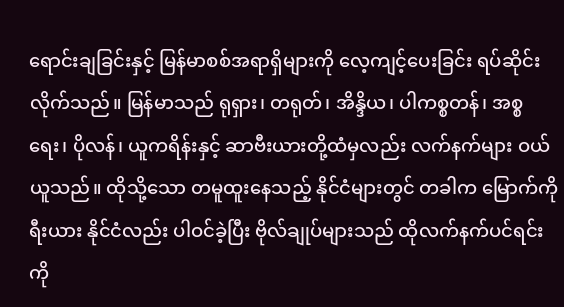ရောင်းချခြင်းနှင့် မြန်မာစစ်အရာရှိများကို လေ့ကျင့်ပေးခြင်း ရပ်ဆိုင်းလိုက်သည်။ မြန်မာသည် ရုရှား၊ တရုတ်၊ အိန္ဒိယ၊ ပါကစ္စတန်၊ အစ္စရေး၊ ပိုလန်၊ ယူကရိန်းနှင့် ဆာဗီးယားတို့ထံမှလည်း လက်နက်များ ဝယ်ယူသည်။ ထိုသို့သော တမူထူးနေသည့် နိုင်ငံများတွင် တခါက မြောက်ကိုရီးယား နိုင်ငံလည်း ပါဝင်ခဲ့ပြီး ဗိုလ်ချုပ်များသည် ထိုလက်နက်ပင်ရင်းကို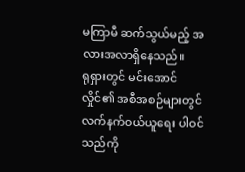မကြာမီ ဆက်သွယ်မည့် အလားအလာရှိနေသည်။
ရုရှားတွင် မင်းအောင်လှိုင်၏ အစီအစဉ်များတွင် လက်နက်ဝယ်ယူရေး ပါဝင်သည်ကို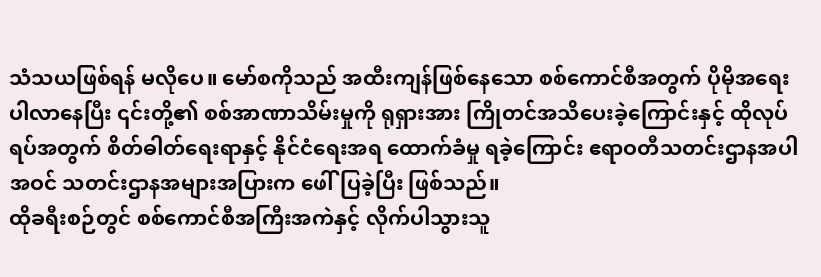သံသယဖြစ်ရန် မလိုပေ။ မော်စကိုသည် အထီးကျန်ဖြစ်နေသော စစ်ကောင်စီအတွက် ပိုမိုအရေးပါလာနေပြီး ၎င်းတို့၏ စစ်အာဏာသိမ်းမှုကို ရုရှားအား ကြိုတင်အသိပေးခဲ့ကြောင်းနှင့် ထိုလုပ်ရပ်အတွက် စိတ်ဓါတ်ရေးရာနှင့် နိုင်ငံရေးအရ ထောက်ခံမှု ရခဲ့ကြောင်း ဧရာဝတီသတင်းဌာနအပါအဝင် သတင်းဌာနအများအပြားက ဖေါ်ပြခဲ့ပြီး ဖြစ်သည်။
ထိုခရီးစဉ်တွင် စစ်ကောင်စီအကြီးအကဲနှင့် လိုက်ပါသွားသူ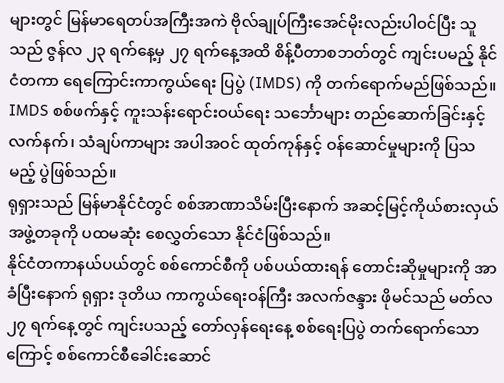များတွင် မြန်မာရေတပ်အကြီးအကဲ ဗိုလ်ချုပ်ကြီးအေင်မိုးလည်းပါဝင်ပြီး သူသည် ဇွန်လ ၂၃ ရက်နေ့မှ ၂၇ ရက်နေ့အထိ စိန့်ပီတာစဘတ်တွင် ကျင်းပမည့် နိုင်ငံတကာ ရေကြောင်းကာကွယ်ရေး ပြပွဲ (IMDS) ကို တက်ရောက်မည်ဖြစ်သည်။
IMDS စစ်ဖက်နှင့် ကူးသန်းရောင်းဝယ်ရေး သင်္ဘောများ တည်ဆောက်ခြင်းနှင့် လက်နက်၊ သံချပ်ကာများ အပါအဝင် ထုတ်ကုန်နှင့် ဝန်ဆောင်မှုများကို ပြသမည့် ပွဲဖြစ်သည်။
ရုရှားသည် မြန်မာနိုင်ငံတွင် စစ်အာဏာသိမ်းပြီးနောက် အဆင့်မြင့်ကိုယ်စားလှယ်အဖွဲ့တခုကို ပထမဆုံး စေလွှတ်သော နိုင်ငံဖြစ်သည်။
နိုင်ငံတကာနယ်ပယ်တွင် စစ်ကောင်စီကို ပစ်ပယ်ထားရန် တောင်းဆိုမှုများကို အာခံပြီးနောက် ရုရှား ဒုတိယ ကာကွယ်ရေးဝန်ကြီး အလက်ဇန္ဒား ဖိုမင်သည် မတ်လ ၂၇ ရက်နေ့တွင် ကျင်းပသည့် တော်လှန်ရေးနေ့ စစ်ရေးပြပွဲ တက်ရောက်သောကြောင့် စစ်ကောင်စီခေါင်းဆောင်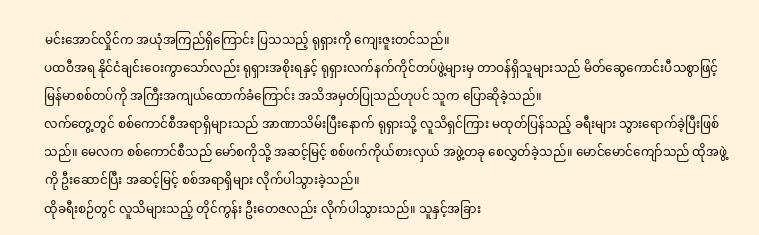မင်းအောင်လှိုင်က အယုံအကြည်ရှိကြောင်း ပြသသည့် ရုရှားကို ကျေးဇူးတင်သည်။
ပထဝီအရ နိုင်ငံချင်းဝေးကွာသော်လည်း ရုရှားအစိုးရနှင့် ရုရှားလက်နက်ကိုင်တပ်ဖွဲ့များမှ တာဝန်ရှိသူများသည် မိတ်ဆွေကောင်းပီသစွာဖြင့် မြန်မာစစ်တပ်ကို အကြီးအကျယ်ထောက်ခံကြောင်း အသိအမှတ်ပြုသည်ဟုပင် သူက ပြောဆိုခဲ့သည်။
လက်တွေ့တွင် စစ်ကောင်စီအရာရှိများသည် အာဏာသိမ်းပြီးနောက် ရုရှားသို့ လူသိရှင်ကြား မထုတ်ပြန်သည့် ခရီးများ သွားရောက်ခဲ့ပြီးဖြစ်သည်။ မေလက စစ်ကောင်စီသည် မော်စကိုသို့ အဆင့်မြင့် စစ်ဖက်ကိုယ်စားလှယ် အဖွဲ့တခု စေလွှတ်ခဲ့သည်။ မောင်မောင်ကျော်သည် ထိုအဖွဲ့ကို ဦးဆောင်ပြီး အဆင့်မြင့် စစ်အရာရှိများ လိုက်ပါသွားခဲ့သည်။
ထိုခရီးစဉ်တွင် လူသိများသည့် တိုင်ကွန်း ဦးတေဇလည်း လိုက်ပါသွားသည်။ သူနှင့်အခြား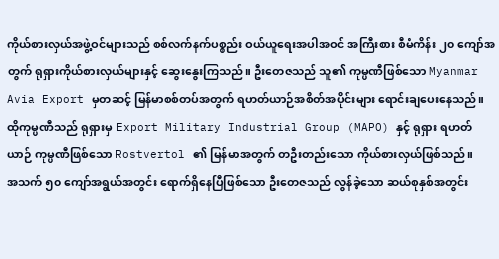ကိုယ်စားလှယ်အဖွဲ့ဝင်များသည် စစ်လက်နက်ပစ္စည်း ဝယ်ယူရေးအပါအဝင် အကြီးစား စီမံကိန်း ၂၀ ကျော်အတွက် ရုရှားကိုယ်စားလှယ်များနှင့် ဆွေးနွေးကြသည်။ ဦးတေဇသည် သူ၏ ကုမ္ပဏီဖြစ်သော Myanmar Avia Export မှတဆင့် မြန်မာစစ်တပ်အတွက် ရဟတ်ယာဉ်အစိတ်အပိုင်းများ ရောင်းချပေးနေသည်။ ထိုကုမ္ပဏီသည် ရုရှားမှ Export Military Industrial Group (MAPO) နှင့် ရုရှား ရဟတ်ယာဉ် ကုမ္ပဏီဖြစ်သော Rostvertol ၏ မြန်မာအတွက် တဦးတည်းသော ကိုယ်စားလှယ်ဖြစ်သည်။
အသက် ၅၀ ကျော်အရွယ်အတွင်း ရောက်ရှိနေပြီဖြစ်သော ဦးတေဇသည် လွန်ခဲ့သော ဆယ်စုနှစ်အတွင်း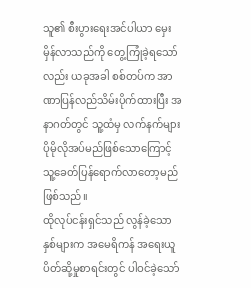သူ၏ စီးပွားရေးအင်ပါယာ မှေးမှိန်လာသည်ကို တွေ့ကြုံခဲ့ရသော်လည်း ယခုအခါ စစ်တပ်က အာဏာပြန်လည်သိမ်းပိုက်ထားပြီး အနာဂတ်တွင် သူ့ထံမှ လက်နက်များ ပိုမိုလိုအပ်မည်ဖြစ်သောကြောင့် သူ့ခေတ်ပြန်ရောက်လာတော့မည် ဖြစ်သည်။
ထိုလုပ်ငန်းရှင်သည် လွန်ခဲ့သော နှစ်များက အမေရိကန် အရေးယူပိတ်ဆို့မှုစာရင်းတွင် ပါဝင်ခဲ့သော်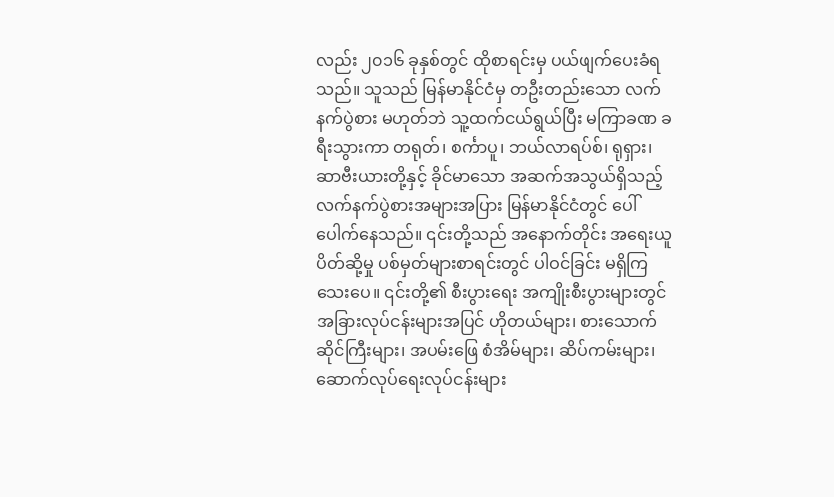လည်း ၂၀၁၆ ခုနှစ်တွင် ထိုစာရင်းမှ ပယ်ဖျက်ပေးခံရသည်။ သူသည် မြန်မာနိုင်ငံမှ တဦးတည်းသော လက်နက်ပွဲစား မဟုတ်ဘဲ သူ့ထက်ငယ်ရွယ်ပြီး မကြာခဏ ခရီးသွားကာ တရုတ်၊ စင်္ကာပူ၊ ဘယ်လာရပ်စ်၊ ရုရှား၊ ဆာဗီးယားတို့နှင့် ခိုင်မာသော အဆက်အသွယ်ရှိသည့် လက်နက်ပွဲစားအများအပြား မြန်မာနိုင်ငံတွင် ပေါ်ပေါက်နေသည်။ ၎င်းတို့သည် အနောက်တိုင်း အရေးယူပိတ်ဆို့မှု ပစ်မှတ်များစာရင်းတွင် ပါဝင်ခြင်း မရှိကြသေးပေ။ ၎င်းတို့၏ စီးပွားရေး အကျိုးစီးပွားများတွင် အခြားလုပ်ငန်းများအပြင် ဟိုတယ်များ၊ စားသောက်ဆိုင်ကြီးများ၊ အပမ်းဖြေ စံအိမ်များ၊ ဆိပ်ကမ်းများ၊ ဆောက်လုပ်ရေးလုပ်ငန်းများ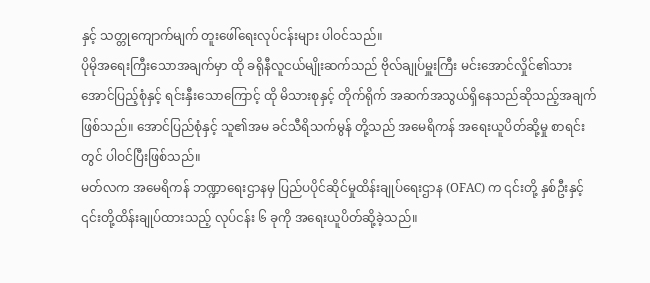နှင့် သတ္တုကျောက်မျက် တူးဖေါ်ရေးလုပ်ငန်းများ ပါဝင်သည်။
ပိုမိုအရေးကြီးသောအချက်မှာ ထို ခရိုနီလူငယ်မျိုးဆက်သည် ဗိုလ်ချုပ်မှူးကြီး မင်းအောင်လှိုင်၏သား အောင်ပြည့်စုံနှင့် ရင်းနှီးသောကြောင့် ထို မိသားစုနှင့် တိုက်ရိုက် အဆက်အသွယ်ရှိနေသည်ဆိုသည့်အချက်ဖြစ်သည်။ အောင်ပြည်စုံနှင့် သူ၏အမ ခင်သီရိသက်မွန် တို့သည် အမေရိကန် အရေးယူပိတ်ဆို့မှု စာရင်းတွင် ပါဝင်ပြီးဖြစ်သည်။
မတ်လက အမေရိကန် ဘဏ္ဍာရေးဌာနမှ ပြည်ပပိုင်ဆိုင်မှုထိန်းချုပ်ရေးဌာန (OFAC) က ၎င်းတို့ နှစ်ဦးနှင့် ၎င်းတို့ထိန်းချုပ်ထားသည့် လုပ်ငန်း ၆ ခုကို အရေးယူပိတ်ဆို့ခဲ့သည်။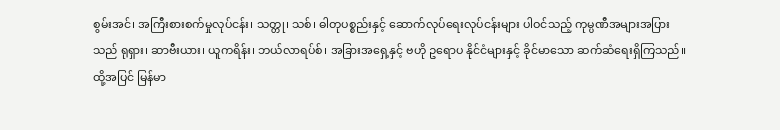စွမ်းအင်၊ အကြီးစားစက်မှုလုပ်ငန်း၊ သတ္တု၊ သစ်၊ ဓါတုပစ္စည်းနှင့် ဆောက်လုပ်ရေးလုပ်ငန်းများ ပါဝင်သည့် ကုမ္ပဏီအများအပြားသည် ရုရှား၊ ဆာဗီးယား၊ ယူကရိန်း၊ ဘယ်လာရပ်စ်၊ အခြားအရှေ့နှင့် ဗဟို ဥရောပ နိုင်ငံများနှင့် ခိုင်မာသော ဆက်ဆံရေးရှိကြသည်။
ထို့အပြင် မြန်မာ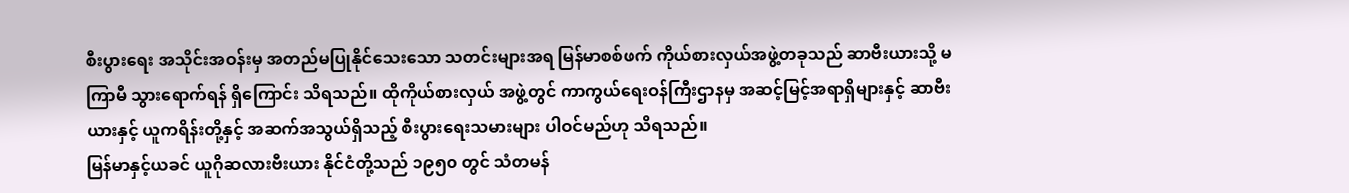စီးပွားရေး အသိုင်းအဝန်းမှ အတည်မပြုနိုင်သေးသော သတင်းများအရ မြန်မာစစ်ဖက် ကိုယ်စားလှယ်အဖွဲ့တခုသည် ဆာဗီးယားသို့ မကြာမီ သွားရောက်ရန် ရှိကြောင်း သိရသည်။ ထိုကိုယ်စားလှယ် အဖွဲ့တွင် ကာကွယ်ရေးဝန်ကြီးဌာနမှ အဆင့်မြင့်အရာရှိများနှင့် ဆာဗီးယားနှင့် ယူကရိန်းတို့နှင့် အဆက်အသွယ်ရှိသည့် စီးပွားရေးသမားများ ပါဝင်မည်ဟု သိရသည်။
မြန်မာနှင့်ယခင် ယူဂိုဆလားဗီးယား နိုင်ငံတို့သည် ၁၉၅၀ တွင် သံတမန်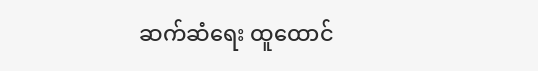ဆက်ဆံရေး ထူထောင်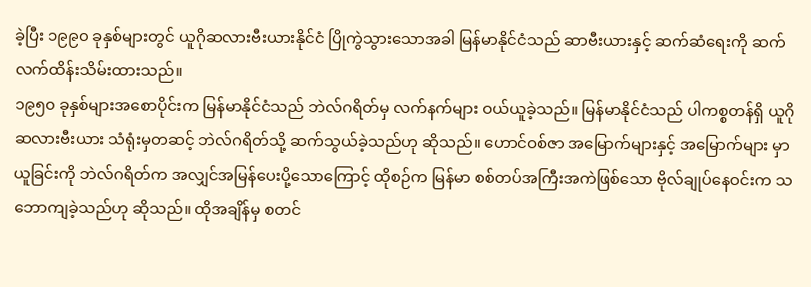ခဲ့ပြီး ၁၉၉၀ ခုနှစ်များတွင် ယူဂိုဆလားဗီးယားနိုင်ငံ ပြိုကွဲသွားသောအခါ မြန်မာနိုင်ငံသည် ဆာဗီးယားနှင့် ဆက်ဆံရေးကို ဆက်လက်ထိန်းသိမ်းထားသည်။
၁၉၅၀ ခုနှစ်များအစောပိုင်းက မြန်မာနိုင်ငံသည် ဘဲလ်ဂရိတ်မှ လက်နက်များ ဝယ်ယူခဲ့သည်။ မြန်မာနိုင်ငံသည် ပါကစ္စတန်ရှိ ယူဂိုဆလားဗီးယား သံရုံးမှတဆင့် ဘဲလ်ဂရိတ်သို့ ဆက်သွယ်ခဲ့သည်ဟု ဆိုသည်။ ဟောင်ဝစ်ဇာ အမြောက်များနှင့် အမြောက်များ မှာယူခြင်းကို ဘဲလ်ဂရိတ်က အလျှင်အမြန်ပေးပို့သောကြောင့် ထိုစဉ်က မြန်မာ စစ်တပ်အကြီးအကဲဖြစ်သော ဗိုလ်ချုပ်နေဝင်းက သဘောကျခဲ့သည်ဟု ဆိုသည်။ ထိုအချိန်မှ စတင်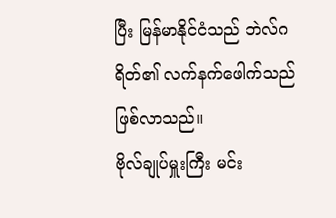ပြီး မြန်မာနိုင်ငံသည် ဘဲလ်ဂရိတ်၏ လက်နက်ဖေါက်သည်ဖြစ်လာသည်။
ဗိုလ်ချုပ်မှူးကြီး မင်း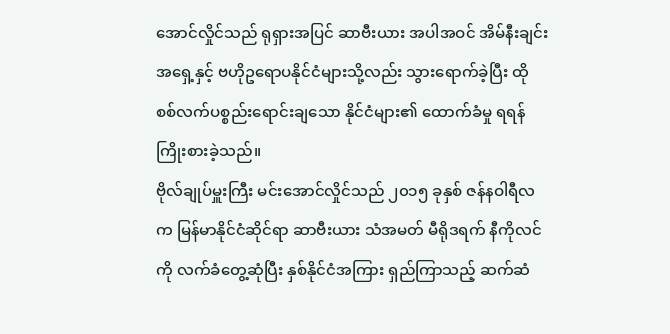အောင်လှိုင်သည် ရုရှားအပြင် ဆာဗီးယား အပါအဝင် အိမ်နီးချင်း အရှေ့နှင့် ဗဟိုဥရောပနိုင်ငံများသို့လည်း သွားရောက်ခဲ့ပြီး ထိုစစ်လက်ပစ္စည်းရောင်းချသော နိုင်ငံများ၏ ထောက်ခံမှု ရရန်ကြိုးစားခဲ့သည်။
ဗိုလ်ချုပ်မှူးကြီး မင်းအောင်လှိုင်သည် ၂၀၁၅ ခုနှစ် ဇန်နဝါရီလက မြန်မာနိုင်ငံဆိုင်ရာ ဆာဗီးယား သံအမတ် မီရိုဒရက် နီကိုလင်ကို လက်ခံတွေ့ဆုံပြီး နှစ်နိုင်ငံအကြား ရှည်ကြာသည့် ဆက်ဆံ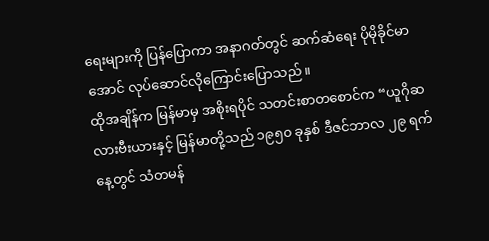ရေးများကို ပြန်ပြောကာ အနာဂတ်တွင် ဆက်ဆံရေး ပိုမိုခိုင်မာအောင် လုပ်ဆောင်လိုကြောင်းပြောသည်။
ထိုအချိန်က မြန်မာမှ အစိုးရပိုင် သတင်းစာတစောင်က “ယူဂိုဆလားဗီးယားနှင့် မြန်မာတို့သည် ၁၉၅၀ ခုနှစ် ဒီဇင်ဘာလ ၂၉ ရက်နေ့တွင် သံတမန်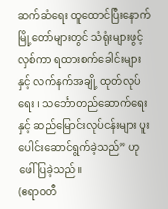ဆက်ဆံရေး ထူထောင်ပြီးနောက် မြို့တော်များတွင် သံရုံးများဖွင့်လှစ်ကာ ရထားစက်ခေါင်းများနှင့် လက်နက်အချို့ ထုတ်လုပ်ရေး ၊ သင်္ဘောတည်ဆောက်ရေးနှင့် ဆည်မြောင်းလုပ်ငန်းများ ပူးပေါင်းဆောင်ရွက်ခဲ့သည်” ဟု ဖေါ်ပြခဲ့သည်။
(ဧရာဝတီ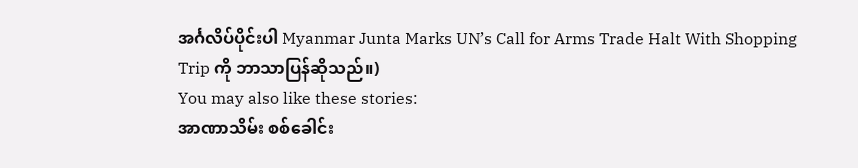အင်္ဂလိပ်ပိုင်းပါ Myanmar Junta Marks UN’s Call for Arms Trade Halt With Shopping Trip ကို ဘာသာပြန်ဆိုသည်။)
You may also like these stories:
အာဏာသိမ်း စစ်ခေါင်း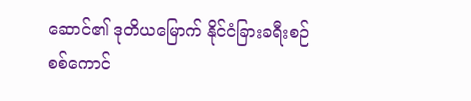ဆောင်၏ ဒုတိယမြောက် နိုင်ငံခြားခရီးစဉ်
စစ်ကောင်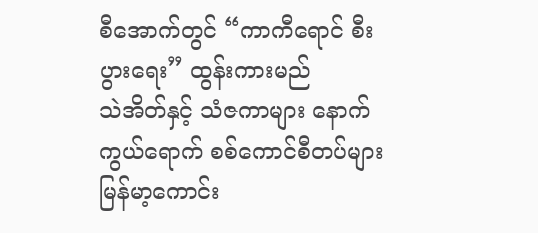စီအောက်တွင် “ကာကီရောင် စီးပွားရေး” ထွန်းကားမည်
သဲအိတ်နှင့် သံဇကာများ နောက်ကွယ်ရောက် စစ်ကောင်စီတပ်များ
မြန်မာ့ကောင်း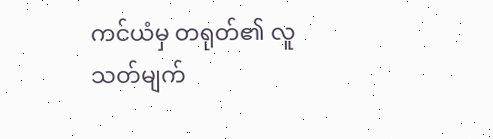ကင်ယံမှ တရုတ်၏ လူသတ်မျက်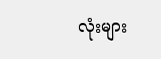လုံးများ